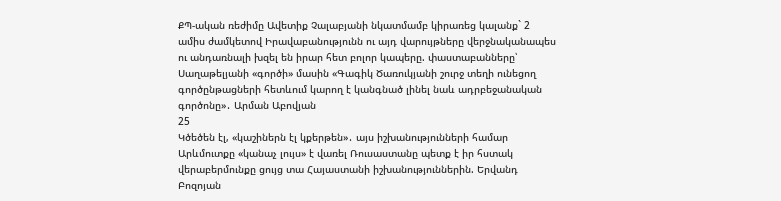ՔՊ-ական ռեժիմը Ավետիք Չալաբյանի նկատմամբ կիրառեց կալանք` 2 ամիս ժամկետով Իրավաբանությունն ու այդ վարույթները վերջնականապես ու անդառնալի խզել են իրար հետ բոլոր կապերը. փաստաբանները՝ Սաղաթելյանի «գործի» մասին «Գագիկ Ծառուկյանի շուրջ տեղի ունեցող գործընթացների հետևում կարող է կանգնած լինել նաև ադրբեջանական գործոնը»․ Արման Աբովյան
25
Կծեծեն էլ, «կաշիներն էլ կքերթեն»․ այս իշխանությունների համար Արևմուտքը «կանաչ լույս» է վառել Ռուսաստանը պետք է իր հստակ վերաբերմունքը ցույց տա Հայաստանի իշխանություններին. Երվանդ Բոզոյան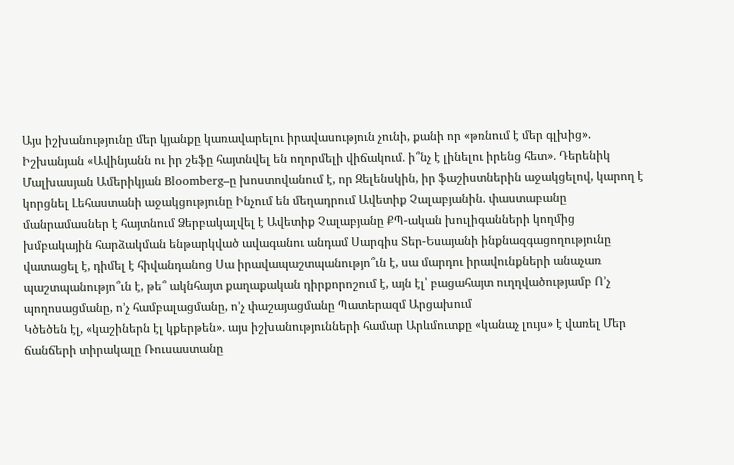Այս իշխանությունը մեր կյանքը կառավարելու իրավասություն չունի, քանի որ «թռնում է մեր գլխից». Իշխանյան «Ավինյանն ու իր շեֆը հայտնվել են ողորմելի վիճակում․ ի՞նչ է լինելու իրենց հետ»․ Դերենիկ Մալխասյան Ամերիկյան Bloomberg–ը խոստովանում է, որ Զելենսկին, իր ֆաշիստներին աջակցելով, կարող է կորցնել Լեհաստանի աջակցությունը Ինչում են մեղադրում Ավետիք Չալաբյանին. փաստաբանը մանրամասներ է հայտնում Ձերբակալվել է Ավետիք Չալաբյանը ՔՊ-ական խուլիգանների կողմից խմբակային հարձակման ենթարկված ավագանու անդամ Սարգիս Տեր-Եսայանի ինքնազգացողությունը վատացել է, դիմել է հիվանդանոց Սա իրավապաշտպանությո՞ւն է, սա մարդու իրավունքների անաչառ պաշտպանությո՞ւն է, թե՞ ակնհայտ քաղաքական դիրքորոշում է, այն էլ՝ բացահայտ ուղղվածությամբ Ո’չ պողոսացմանը, ո’չ համբալացմանը, ո’չ փաշայացմանը Պատերազմ Արցախում
Կծեծեն էլ, «կաշիներն էլ կքերթեն»․ այս իշխանությունների համար Արևմուտքը «կանաչ լույս» է վառել Մեր ճանճերի տիրակալը Ռուսաստանը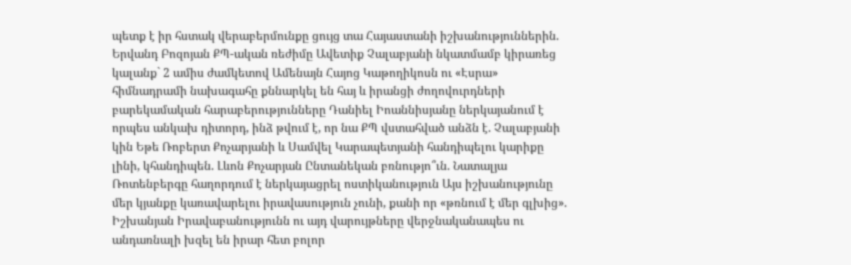պետք է իր հստակ վերաբերմունքը ցույց տա Հայաստանի իշխանություններին. Երվանդ Բոզոյան ՔՊ-ական ռեժիմը Ավետիք Չալաբյանի նկատմամբ կիրառեց կալանք` 2 ամիս ժամկետով Ամենայն Հայոց Կաթողիկոսն ու «Էսրա» հիմնադրամի նախագահը քննարկել են հայ և իրանցի ժողովուրդների բարեկամական հարաբերությունները Դանիել Իոաննիսյանը ներկայանում է որպես անկախ դիտորդ, ինձ թվում է, որ նա ՔՊ վստահված անձն է. Չալաբյանի կին Եթե Ռոբերտ Քոչարյանի և Սամվել Կարապետյանի հանդիպելու կարիքը լինի, կհանդիպեն. Լևոն Քոչարյան Ընտանեկան բռնությո՞ւն. Նատալյա Ռոտենբերգը հաղորդում է ներկայացրել ոստիկանություն Այս իշխանությունը մեր կյանքը կառավարելու իրավասություն չունի, քանի որ «թռնում է մեր գլխից». Իշխանյան Իրավաբանությունն ու այդ վարույթները վերջնականապես ու անդառնալի խզել են իրար հետ բոլոր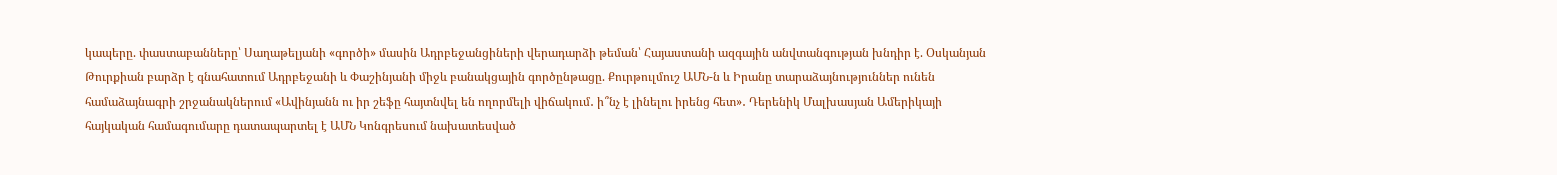կապերը. փաստաբանները՝ Սաղաթելյանի «գործի» մասին Ադրբեջանցիների վերադարձի թեման՝ Հայաստանի ազգային անվտանգության խնդիր է. Օսկանյան Թուրքիան բարձր է գնահատում Ադրբեջանի և Փաշինյանի միջև բանակցային գործընթացը. Քուրթուլմուշ ԱՄՆ-ն և Իրանը տարաձայնություններ ունեն համաձայնագրի շրջանակներում «Ավինյանն ու իր շեֆը հայտնվել են ողորմելի վիճակում․ ի՞նչ է լինելու իրենց հետ»․ Դերենիկ Մալխասյան Ամերիկայի հայկական համագումարը դատապարտել է ԱՄՆ Կոնգրեսում նախատեսված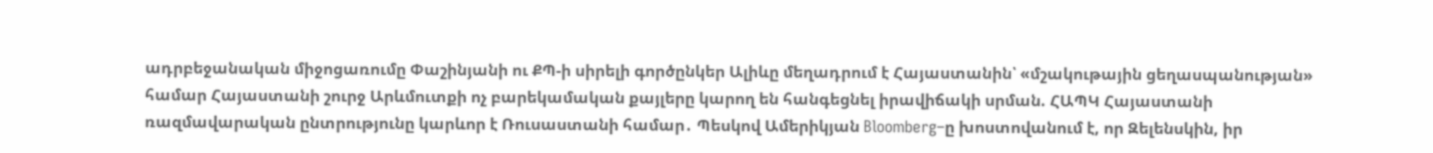ադրբեջանական միջոցառումը Փաշինյանի ու ՔՊ-ի սիրելի գործընկեր Ալիևը մեղադրում է Հայաստանին՝ «մշակութային ցեղասպանության» համար Հայաստանի շուրջ Արևմուտքի ոչ բարեկամական քայլերը կարող են հանգեցնել իրավիճակի սրման. ՀԱՊԿ Հայաստանի ռազմավարական ընտրությունը կարևոր է Ռուսաստանի համար․ Պեսկով Ամերիկյան Bloomberg–ը խոստովանում է, որ Զելենսկին, իր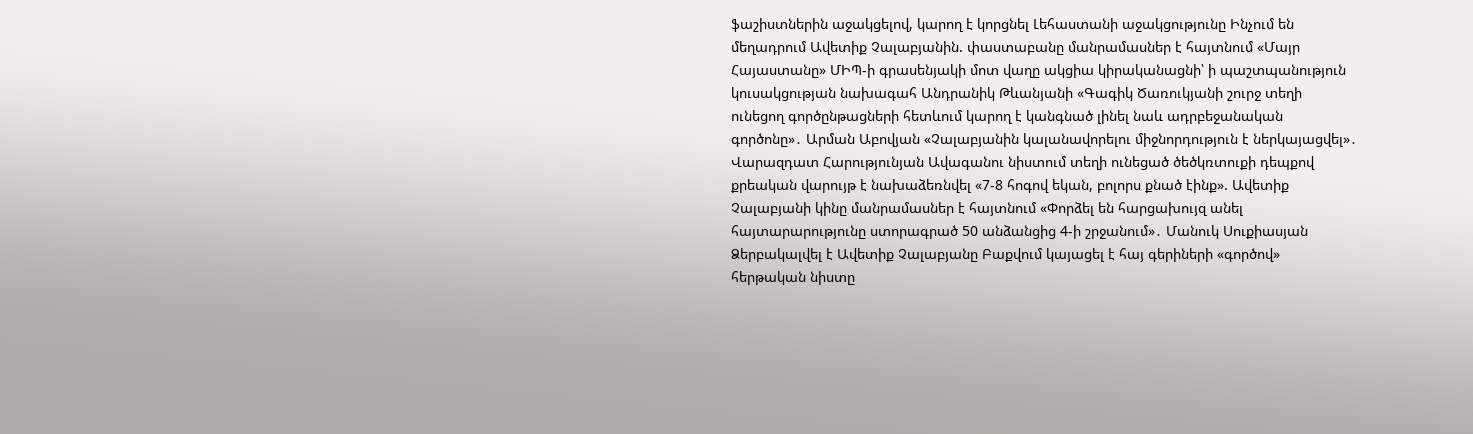ֆաշիստներին աջակցելով, կարող է կորցնել Լեհաստանի աջակցությունը Ինչում են մեղադրում Ավետիք Չալաբյանին. փաստաբանը մանրամասներ է հայտնում «Մայր Հայաստանը» ՄԻՊ-ի գրասենյակի մոտ վաղը ակցիա կիրականացնի՝ ի պաշտպանություն կուսակցության նախագահ Անդրանիկ Թևանյանի «Գագիկ Ծառուկյանի շուրջ տեղի ունեցող գործընթացների հետևում կարող է կանգնած լինել նաև ադրբեջանական գործոնը»․ Արման Աբովյան «Չալաբյանին կալանավորելու միջնորդություն է ներկայացվել»․ Վարազդատ Հարությունյան Ավագանու նիստում տեղի ունեցած ծեծկռտուքի դեպքով քրեական վարույթ է նախաձեռնվել «7-8 հոգով եկան, բոլորս քնած էինք». Ավետիք Չալաբյանի կինը մանրամասներ է հայտնում «Փորձել են հարցախույզ անել հայտարարությունը ստորագրած 50 անձանցից 4-ի շրջանում»․ Մանուկ Սուքիասյան Ձերբակալվել է Ավետիք Չալաբյանը Բաքվում կայացել է հայ գերիների «գործով» հերթական նիստը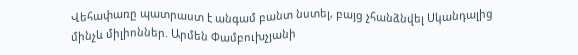Վեհափառը պատրաստ է անգամ բանտ նստել, բայց չհանձնվել Սկանդալից մինչև միլիոններ. Արմեն Փամբուխչյանի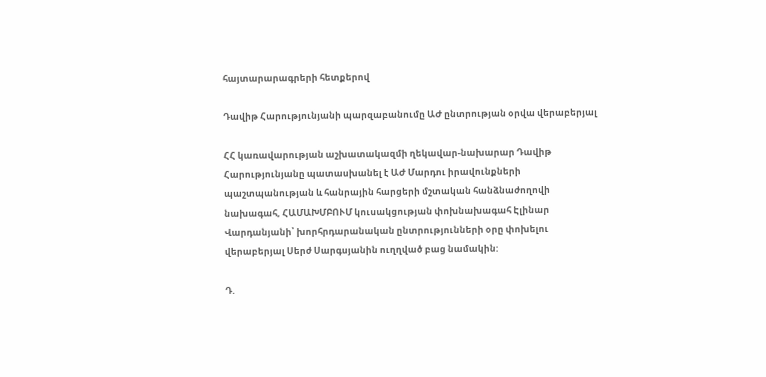հայտարարագրերի հետքերով

Դավիթ Հարությունյանի պարզաբանումը ԱԺ ընտրության օրվա վերաբերյալ

ՀՀ կառավարության աշխատակազմի ղեկավար-նախարար Դավիթ Հարությունյանը պատասխանել է ԱԺ Մարդու իրավունքների պաշտպանության և հանրային հարցերի մշտական հանձնաժողովի նախագահ, ՀԱՄԱԽՄԲՈՒՄ կուսակցության փոխնախագահ Էլինար Վարդանյանի՝ խորհրդարանական ընտրությունների օրը փոխելու վերաբերյալ Սերժ Սարգսյանին ուղղված բաց նամակին:

Դ.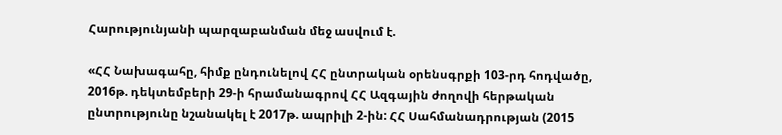Հարությունյանի պարզաբանման մեջ ասվում է.

«ՀՀ Նախագահը, հիմք ընդունելով ՀՀ ընտրական օրենսգրքի 103-րդ հոդվածը, 2016թ. դեկտեմբերի 29-ի հրամանագրով ՀՀ Ազգային ժողովի հերթական ընտրությունը նշանակել է 2017թ. ապրիլի 2-ին: ՀՀ Սահմանադրության (2015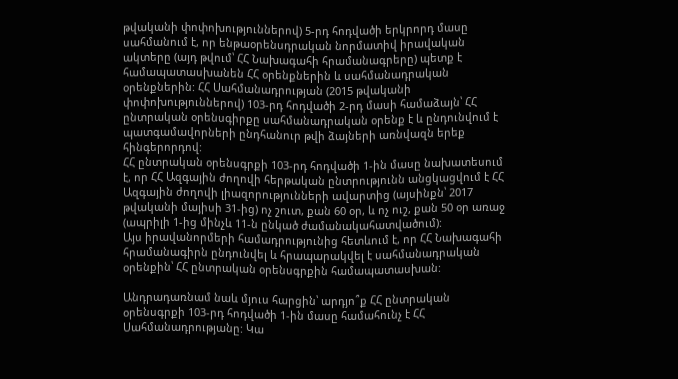թվականի փոփոխություններով) 5-րդ հոդվածի երկրորդ մասը սահմանում է, որ ենթաօրենսդրական նորմատիվ իրավական ակտերը (այդ թվում՝ ՀՀ Նախագահի հրամանագրերը) պետք է համապատասխանեն ՀՀ օրենքներին և սահմանադրական օրենքներին: ՀՀ Սահմանադրության (2015 թվականի փոփոխություններով) 103-րդ հոդվածի 2-րդ մասի համաձայն՝ ՀՀ ընտրական օրենսգիրքը սահմանադրական օրենք է և ընդունվում է պատգամավորների ընդհանուր թվի ձայների առնվազն երեք հինգերորդով:
ՀՀ ընտրական օրենսգրքի 103-րդ հոդվածի 1-ին մասը նախատեսում է, որ ՀՀ Ազգային ժողովի հերթական ընտրությունն անցկացվում է ՀՀ Ազգային ժողովի լիազորությունների ավարտից (այսինքն՝ 2017 թվականի մայիսի 31-ից) ոչ շուտ, քան 60 օր, և ոչ ուշ, քան 50 օր առաջ (ապրիլի 1-ից մինչև 11-ն ընկած ժամանակահատվածում):
Այս իրավանորմերի համադրությունից հետևում է, որ ՀՀ Նախագահի հրամանագիրն ընդունվել և հրապարակվել է սահմանադրական օրենքին՝ ՀՀ ընտրական օրենսգրքին համապատասխան:

Անդրադառնամ նաև մյուս հարցին՝ արդյո՞ք ՀՀ ընտրական օրենսգրքի 103-րդ հոդվածի 1-ին մասը համահունչ է ՀՀ Սահմանադրությանը: Կա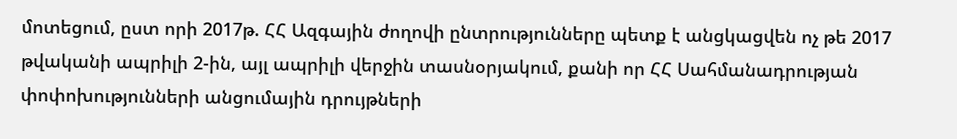մոտեցում, ըստ որի 2017թ. ՀՀ Ազգային ժողովի ընտրությունները պետք է անցկացվեն ոչ թե 2017 թվականի ապրիլի 2-ին, այլ ապրիլի վերջին տասնօրյակում, քանի որ ՀՀ Սահմանադրության փոփոխությունների անցումային դրույթների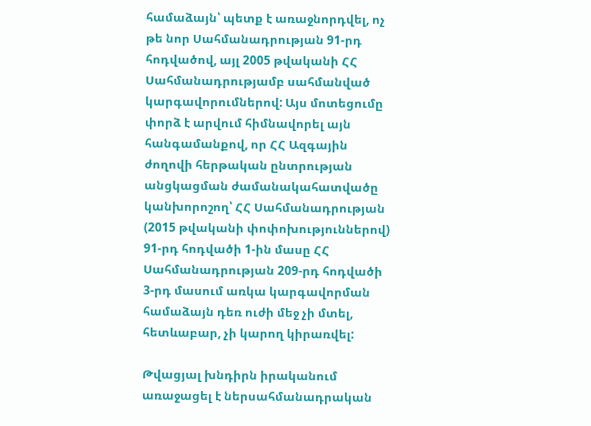համաձայն՝ պետք է առաջնորդվել, ոչ թե նոր Սահմանադրության 91-րդ հոդվածով, այլ 2005 թվականի ՀՀ Սահմանադրությամբ սահմանված կարգավորումներով: Այս մոտեցումը փորձ է արվում հիմնավորել այն հանգամանքով, որ ՀՀ Ազգային ժողովի հերթական ընտրության անցկացման ժամանակահատվածը կանխորոշող՝ ՀՀ Սահմանադրության (2015 թվականի փոփոխություններով) 91-րդ հոդվածի 1-ին մասը ՀՀ Սահմանադրության 209-րդ հոդվածի 3-րդ մասում առկա կարգավորման համաձայն դեռ ուժի մեջ չի մտել, հետևաբար, չի կարող կիրառվել:

Թվացյալ խնդիրն իրականում առաջացել է ներսահմանադրական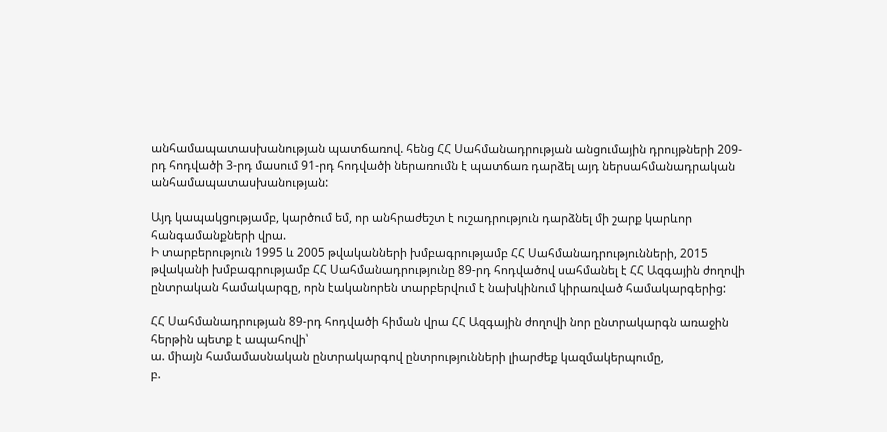անհամապատասխանության պատճառով. հենց ՀՀ Սահմանադրության անցումային դրույթների 209-րդ հոդվածի 3-րդ մասում 91-րդ հոդվածի ներառումն է պատճառ դարձել այդ ներսահմանադրական անհամապատասխանության:

Այդ կապակցությամբ, կարծում եմ, որ անհրաժեշտ է ուշադրություն դարձնել մի շարք կարևոր հանգամանքների վրա.
Ի տարբերություն 1995 և 2005 թվականների խմբագրությամբ ՀՀ Սահմանադրությունների, 2015 թվականի խմբագրությամբ ՀՀ Սահմանադրությունը 89-րդ հոդվածով սահմանել է ՀՀ Ազգային ժողովի ընտրական համակարգը, որն էականորեն տարբերվում է նախկինում կիրառված համակարգերից:

ՀՀ Սահմանադրության 89-րդ հոդվածի հիման վրա ՀՀ Ազգային ժողովի նոր ընտրակարգն առաջին հերթին պետք է ապահովի՝
ա. միայն համամասնական ընտրակարգով ընտրությունների լիարժեք կազմակերպումը,
բ.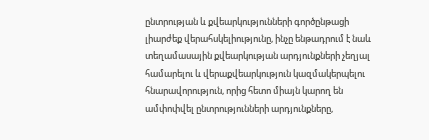ընտրության և քվեարկությունների գործընթացի լիարժեք վերահսկելիությունը, ինչը ենթադրում է նաև տեղամասային քվեարկության արդյունքների չեղյալ համարելու և վերաքվեարկություն կազմակերպելու հնարավորություն, որից հետո միայն կարող են ամփոփվել ընտրությունների արդյունքները,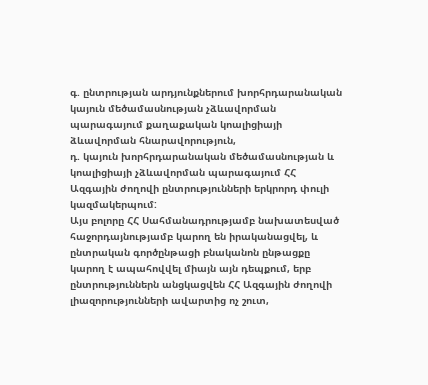գ. ընտրության արդյունքներում խորհրդարանական կայուն մեծամասնության չձևավորման պարագայում քաղաքական կոալիցիայի ձևավորման հնարավորություն,
դ. կայուն խորհրդարանական մեծամասնության և կոալիցիայի չձևավորման պարագայում ՀՀ Ազգային ժողովի ընտրությունների երկրորդ փուլի կազմակերպում:
Այս բոլորը ՀՀ Սահմանադրությամբ նախատեսված հաջորդայնությամբ կարող են իրականացվել, և ընտրական գործընթացի բնականոն ընթացքը կարող է ապահովվել միայն այն դեպքում, երբ ընտրություններն անցկացվեն ՀՀ Ազգային ժողովի լիազորությունների ավարտից ոչ շուտ,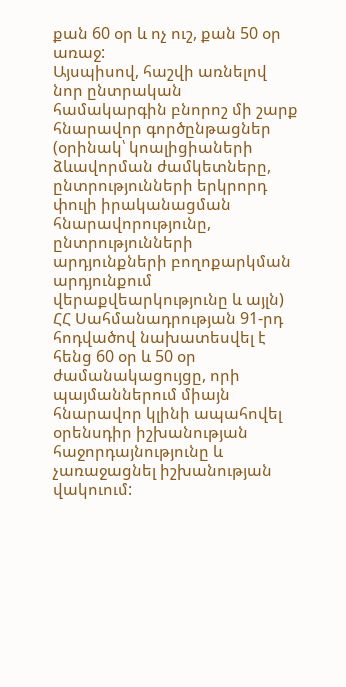քան 60 օր և ոչ ուշ, քան 50 օր առաջ:
Այսպիսով, հաշվի առնելով նոր ընտրական համակարգին բնորոշ մի շարք հնարավոր գործընթացներ (օրինակ՝ կոալիցիաների ձևավորման ժամկետները, ընտրությունների երկրորդ փուլի իրականացման հնարավորությունը, ընտրությունների արդյունքների բողոքարկման արդյունքում վերաքվեարկությունը և այլն) ՀՀ Սահմանադրության 91-րդ հոդվածով նախատեսվել է հենց 60 օր և 50 օր ժամանակացույցը, որի պայմաններում միայն հնարավոր կլինի ապահովել օրենսդիր իշխանության հաջորդայնությունը և չառաջացնել իշխանության վակուում: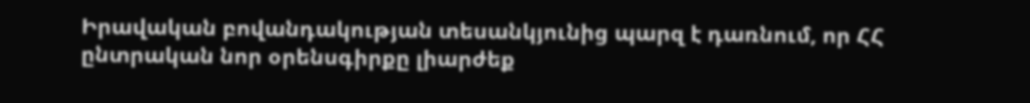Իրավական բովանդակության տեսանկյունից պարզ է դառնում, որ ՀՀ ընտրական նոր օրենսգիրքը լիարժեք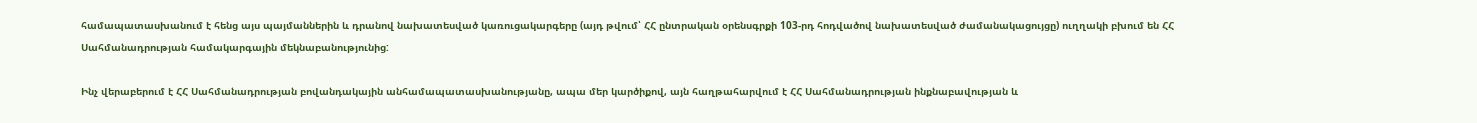համապատասխանում է հենց այս պայմաններին և դրանով նախատեսված կառուցակարգերը (այդ թվում՝ ՀՀ ընտրական օրենսգրքի 103-րդ հոդվածով նախատեսված ժամանակացույցը) ուղղակի բխում են ՀՀ Սահմանադրության համակարգային մեկնաբանությունից:

Ինչ վերաբերում է ՀՀ Սահմանադրության բովանդակային անհամապատասխանությանը, ապա մեր կարծիքով, այն հաղթահարվում է ՀՀ Սահմանադրության ինքնաբավության և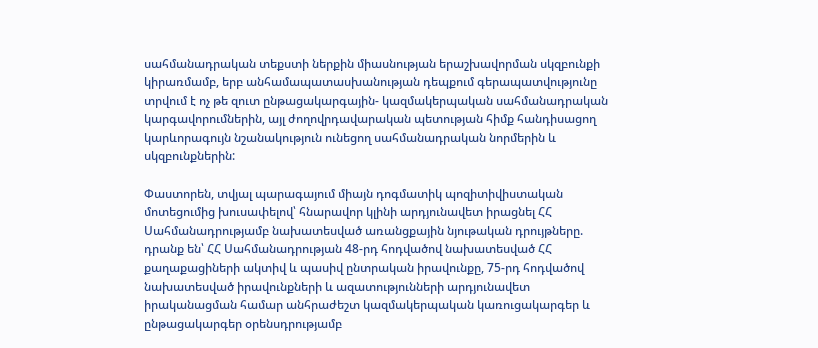սահմանադրական տեքստի ներքին միասնության երաշխավորման սկզբունքի կիրառմամբ, երբ անհամապատասխանության դեպքում գերապատվությունը տրվում է ոչ թե զուտ ընթացակարգային- կազմակերպական սահմանադրական կարգավորումներին, այլ ժողովրդավարական պետության հիմք հանդիսացող կարևորագույն նշանակություն ունեցող սահմանադրական նորմերին և սկզբունքներին:

Փաստորեն, տվյալ պարագայում միայն դոգմատիկ պոզիտիվիստական մոտեցումից խուսափելով՝ հնարավոր կլինի արդյունավետ իրացնել ՀՀ Սահմանադրությամբ նախատեսված առանցքային նյութական դրույթները. դրանք են՝ ՀՀ Սահմանադրության 48-րդ հոդվածով նախատեսված ՀՀ քաղաքացիների ակտիվ և պասիվ ընտրական իրավունքը, 75-րդ հոդվածով նախատեսված իրավունքների և ազատությունների արդյունավետ իրականացման համար անհրաժեշտ կազմակերպական կառուցակարգեր և ընթացակարգեր օրենսդրությամբ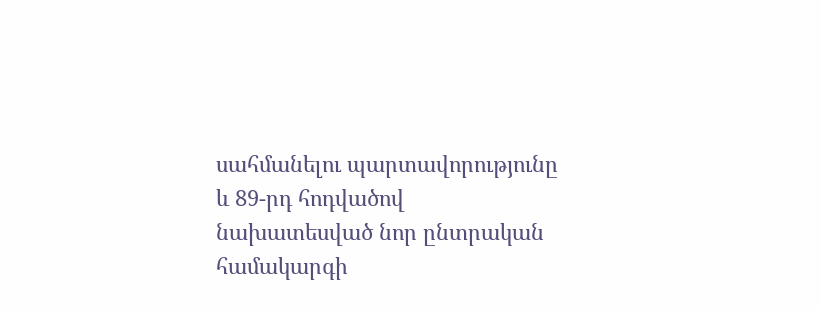սահմանելու պարտավորությունը և 89-րդ հոդվածով նախատեսված նոր ընտրական համակարգի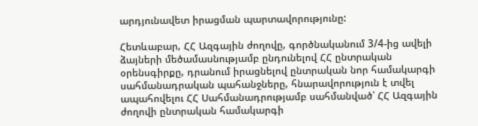արդյունավետ իրացման պարտավորությունը:

Հետևաբար, ՀՀ Ազգային ժողովը, գործնականում 3/4-ից ավելի ձայների մեծամասնությամբ ընդունելով ՀՀ ընտրական օրենսգիրքը, դրանում իրացնելով ընտրական նոր համակարգի սահմանադրական պահանջները, հնարավորություն է տվել ապահովելու ՀՀ Սահմանադրությամբ սահմանված՝ ՀՀ Ազգային ժողովի ընտրական համակարգի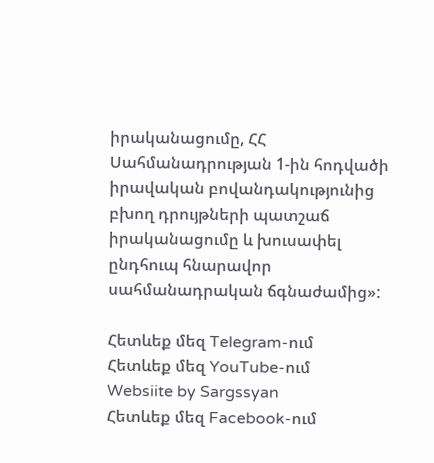իրականացումը, ՀՀ Սահմանադրության 1-ին հոդվածի իրավական բովանդակությունից բխող դրույթների պատշաճ իրականացումը և խուսափել ընդհուպ հնարավոր սահմանադրական ճգնաժամից»:

Հետևեք մեզ Telegram-ում
Հետևեք մեզ YouTube-ում
Websiite by Sargssyan
Հետևեք մեզ Facebook-ում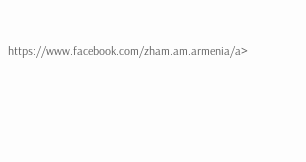https://www.facebook.com/zham.am.armenia/a>